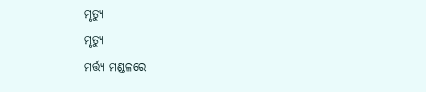ମୃତ୍ୟୁ
ମୃତ୍ୟୁ
ମର୍ତ୍ତ୍ୟ ମଣ୍ଡଳରେ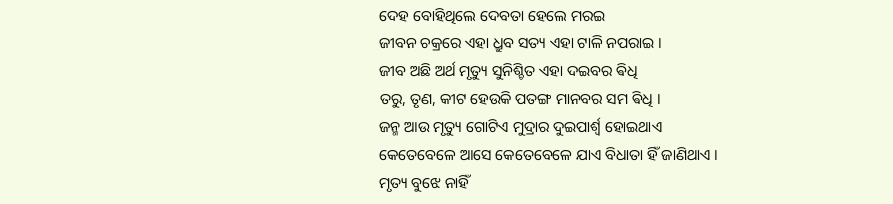ଦେହ ବୋହିଥିଲେ ଦେବତା ହେଲେ ମରଇ
ଜୀବନ ଚକ୍ରରେ ଏହା ଧ୍ରୁବ ସତ୍ୟ ଏହା ଟାଳି ନପରାଇ ।
ଜୀବ ଅଛି ଅର୍ଥ ମୃତ୍ୟୁ ସୁନିଶ୍ଚିତ ଏହା ଦଇବର ଵିଧି
ତରୁ, ତୃଣ, କୀଟ ହେଉକି ପତଙ୍ଗ ମାନବର ସମ ଵିଧି ।
ଜନ୍ମ ଆଉ ମୃତ୍ୟୁ ଗୋଟିଏ ମୁଦ୍ରାର ଦୁଇପାର୍ଶ୍ଵ ହୋଇଥାଏ
କେତେବେଳେ ଆସେ କେତେବେଳେ ଯାଏ ବିଧାତା ହିଁ ଜାଣିଥାଏ ।
ମୃତ୍ୟ ବୁଝେ ନାହିଁ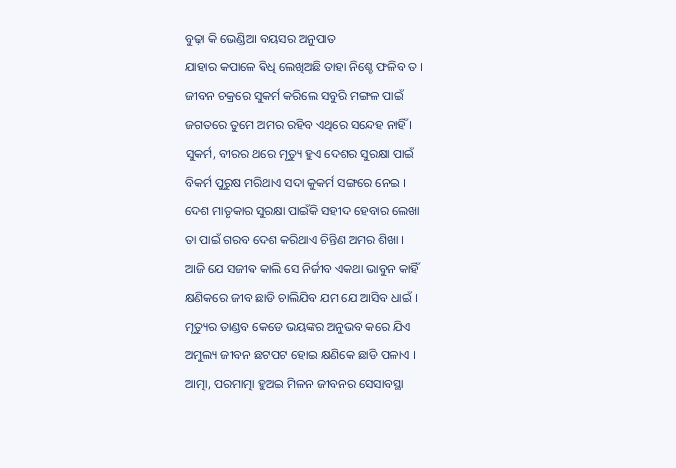ବୁଢ଼ା କି ଭେଣ୍ଡିଆ ବୟସର ଅନୁପାତ
ଯାହାର କପାଳେ ଵିଧି ଲେଖିଅଛି ତାହା ନିଶ୍ଚେ ଫଳିବ ତ ।
ଜୀବନ ଚକ୍ରରେ ସୁକର୍ମ କରିଲେ ସବୁରି ମଙ୍ଗଳ ପାଇଁ
ଜଗତରେ ତୁମେ ଅମର ରହିବ ଏଥିରେ ସନ୍ଦେହ ନାହିଁ ।
ସୁକର୍ମ, ବୀରର ଥରେ ମୃତ୍ୟୁ ହୁଏ ଦେଶର ସୁରକ୍ଷା ପାଇଁ
ବିକର୍ମ ପୁରୁଷ ମରିଥାଏ ସଦା କୁକର୍ମ ସଙ୍ଗରେ ନେଇ ।
ଦେଶ ମାତୃକାର ସୁରକ୍ଷା ପାଇଁକି ସହୀଦ ହେବାର ଲେଖା
ତା ପାଇଁ ଗରବ ଦେଶ କରିଥାଏ ଚିନ୍ତିଣ ଅମର ଶିଖା ।
ଆଜି ଯେ ସଜୀଵ କାଲି ସେ ନିର୍ଜୀବ ଏକଥା ଭାବୁନ କାହିଁ
କ୍ଷଣିକରେ ଜୀବ ଛାଡି ଚାଲିଯିବ ଯମ ଯେ ଆସିବ ଧାଇଁ ।
ମୃତ୍ୟୁର ତାଣ୍ଡବ କେଡେ ଭୟଙ୍କର ଅନୁଭବ କରେ ଯିଏ
ଅମୁଲ୍ୟ ଜୀବନ ଛଟପଟ ହୋଇ କ୍ଷଣିକେ ଛାଡି ପଳାଏ ।
ଆତ୍ମା, ପରମାତ୍ମା ହୁଅଇ ମିଳନ ଜୀବନର ସେସାବସ୍ଥା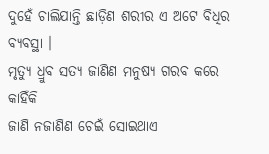ଦୁହେଁ ଚାଲିଯାନ୍ତି ଛାଡ଼ିଣ ଶରୀର ଏ ଅଟେ ବିଧିର ବ୍ୟବସ୍ଥା ।
ମୃତ୍ୟୁ ଧ୍ରୁବ ସତ୍ୟ ଜାଣିଣ ମନୁଷ୍ୟ ଗରବ କରେ କାହିଁକି
ଜାଣି ନଜାଣିଣ ଚେଇଁ ସୋଇଥାଏ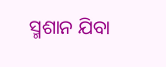ସ୍ମଶାନ ଯିବା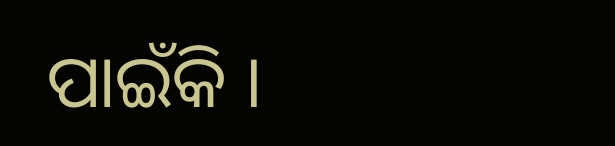ପାଇଁକି ।